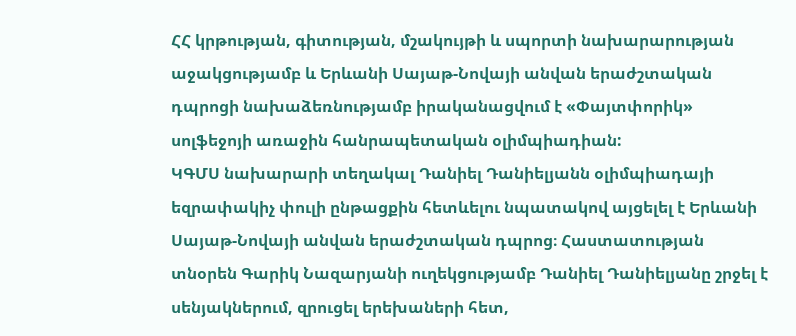ՀՀ կրթության, գիտության, մշակույթի և սպորտի նախարարության աջակցությամբ և Երևանի Սայաթ-Նովայի անվան երաժշտական դպրոցի նախաձեռնությամբ իրականացվում է «Փայտփորիկ» սոլֆեջոյի առաջին հանրապետական օլիմպիադիան:
ԿԳՄՍ նախարարի տեղակալ Դանիել Դանիելյանն օլիմպիադայի եզրափակիչ փուլի ընթացքին հետևելու նպատակով այցելել է Երևանի Սայաթ-Նովայի անվան երաժշտական դպրոց։ Հաստատության տնօրեն Գարիկ Նազարյանի ուղեկցությամբ Դանիել Դանիելյանը շրջել է սենյակներում, զրուցել երեխաների հետ,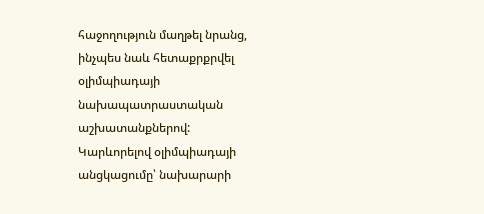հաջողություն մաղթել նրանց, ինչպես նաև հետաքրքրվել օլիմպիադայի նախապատրաստական աշխատանքներով:
Կարևորելով օլիմպիադայի անցկացումը՝ նախարարի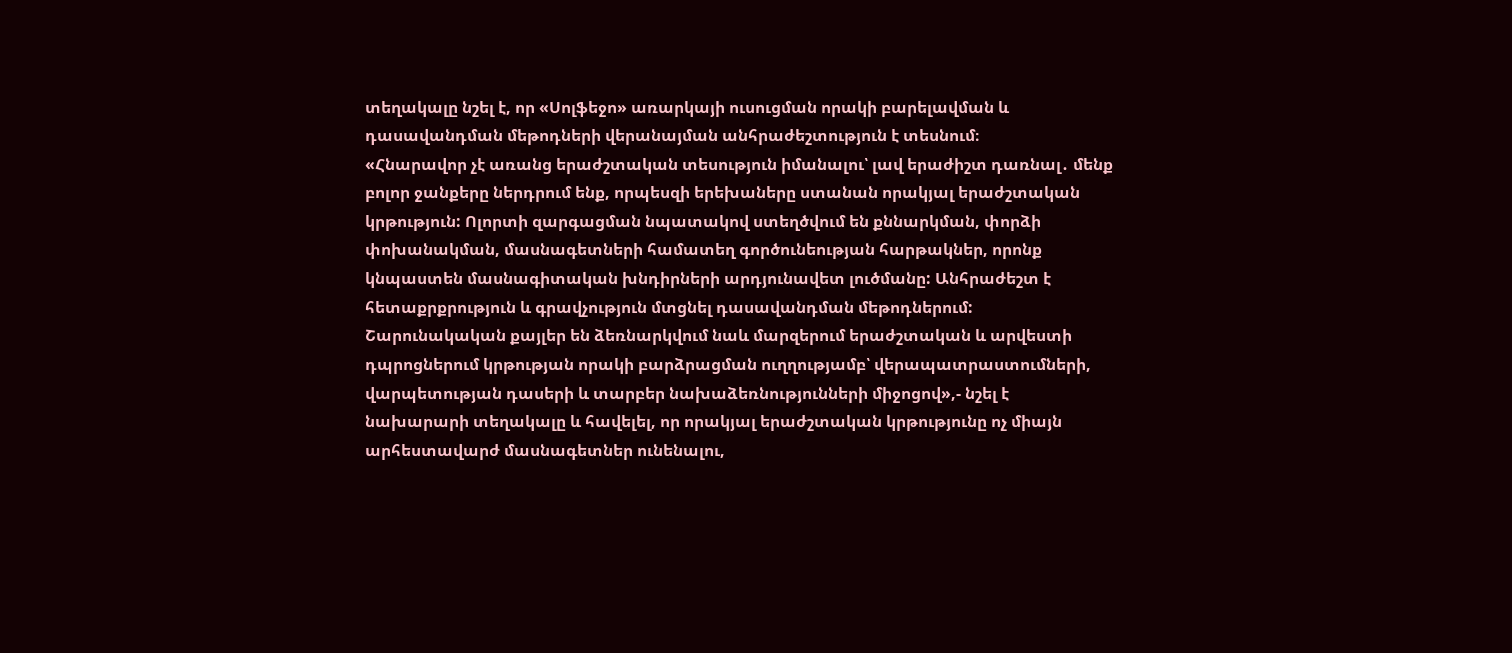տեղակալը նշել է, որ «Սոլֆեջո» առարկայի ուսուցման որակի բարելավման և դասավանդման մեթոդների վերանայման անհրաժեշտություն է տեսնում։
«Հնարավոր չէ առանց երաժշտական տեսություն իմանալու՝ լավ երաժիշտ դառնալ․ մենք բոլոր ջանքերը ներդրում ենք, որպեսզի երեխաները ստանան որակյալ երաժշտական կրթություն: Ոլորտի զարգացման նպատակով ստեղծվում են քննարկման, փորձի փոխանակման, մասնագետների համատեղ գործունեության հարթակներ, որոնք կնպաստեն մասնագիտական խնդիրների արդյունավետ լուծմանը: Անհրաժեշտ է հետաքրքրություն և գրավչություն մտցնել դասավանդման մեթոդներում:
Շարունակական քայլեր են ձեռնարկվում նաև մարզերում երաժշտական և արվեստի դպրոցներում կրթության որակի բարձրացման ուղղությամբ՝ վերապատրաստումների, վարպետության դասերի և տարբեր նախաձեռնությունների միջոցով»,- նշել է նախարարի տեղակալը և հավելել, որ որակյալ երաժշտական կրթությունը ոչ միայն արհեստավարժ մասնագետներ ունենալու,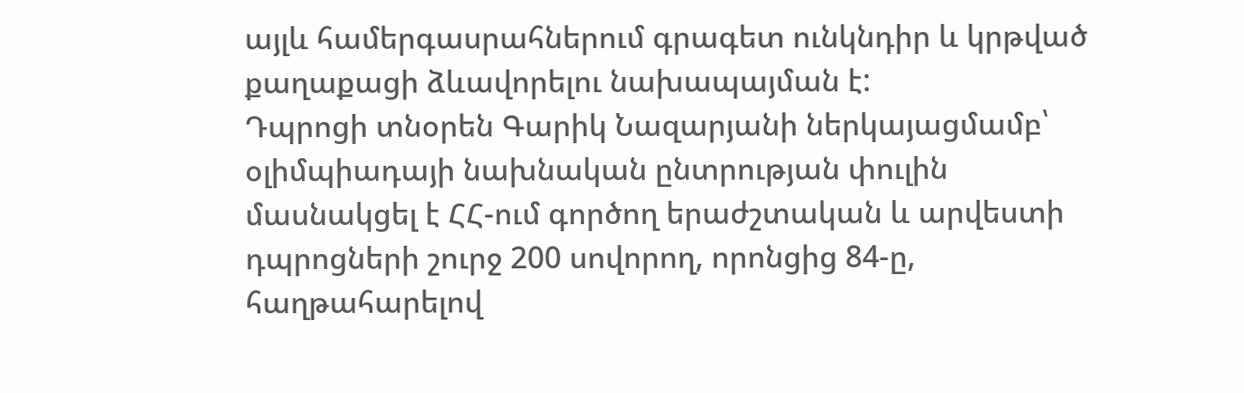այլև համերգասրահներում գրագետ ունկնդիր և կրթված քաղաքացի ձևավորելու նախապայման է:
Դպրոցի տնօրեն Գարիկ Նազարյանի ներկայացմամբ՝ օլիմպիադայի նախնական ընտրության փուլին մասնակցել է ՀՀ-ում գործող երաժշտական և արվեստի դպրոցների շուրջ 200 սովորող, որոնցից 84-ը, հաղթահարելով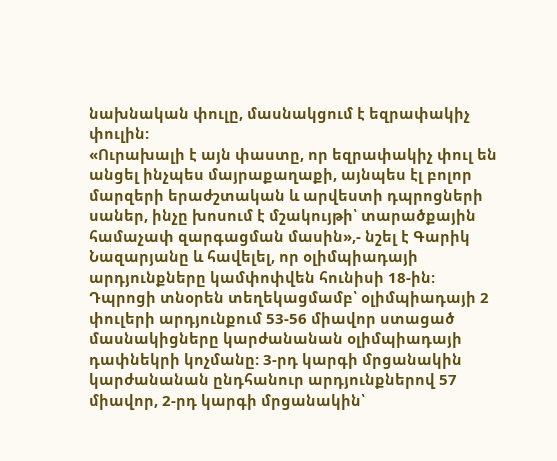նախնական փուլը, մասնակցում է եզրափակիչ փուլին:
«Ուրախալի է այն փաստը, որ եզրափակիչ փուլ են անցել ինչպես մայրաքաղաքի, այնպես էլ բոլոր մարզերի երաժշտական և արվեստի դպրոցների սաներ, ինչը խոսում է մշակույթի՝ տարածքային համաչափ զարգացման մասին»,- նշել է Գարիկ Նազարյանը և հավելել, որ օլիմպիադայի արդյունքները կամփոփվեն հունիսի 18-ին:
Դպրոցի տնօրեն տեղեկացմամբ՝ օլիմպիադայի 2 փուլերի արդյունքում 53-56 միավոր ստացած մասնակիցները կարժանանան օլիմպիադայի դափնեկրի կոչմանը: 3-րդ կարգի մրցանակին կարժանանան ընդհանուր արդյունքներով 57 միավոր, 2-րդ կարգի մրցանակին՝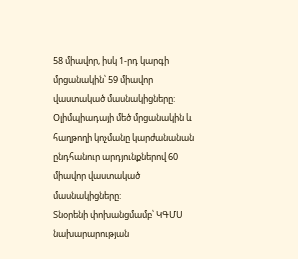58 միավոր, իսկ 1-րդ կարգի մրցանակին՝ 59 միավոր վաստակած մասնակիցները: Օլիմպիադայի մեծ մրցանակին և հաղթողի կոչմանը կարժանանան ընդհանուր արդյունքներով 60 միավոր վաստակած մասնակիցները:
Տնօրենի փոխանցմամբ՝ ԿԳՄՍ նախարարության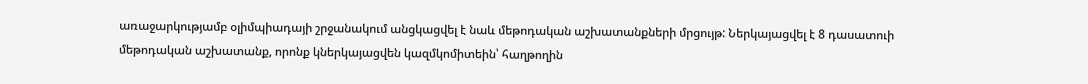առաջարկությամբ օլիմպիադայի շրջանակում անցկացվել է նաև մեթոդական աշխատանքների մրցույթ: Ներկայացվել է 8 դասատուի մեթոդական աշխատանք, որոնք կներկայացվեն կազմկոմիտեին՝ հաղթողին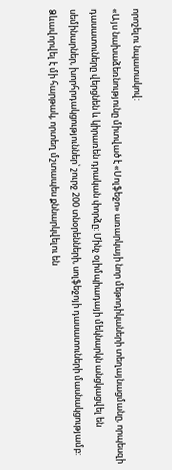որոշելու նպատակով:
«Այս նախաձեռնությունը միտված է «Սոլֆեջո» առարկայի նոր մեթոդիկաների տեղայնացմանը, որպեսզի դասատուները վերցնեն և կիրառեն դրական փորձը: Մինչ օլիմպիադայի մեկնարկն անցկացվել են սեմինարներ, խորհրդակցություններ՝ շուրջ 200 տնօրենների, սոլֆեջոյի դասատուների մասնակցությամբ: Ձևավորվել է մի հարթակ, որտեղ մշտապես քննարկվելու են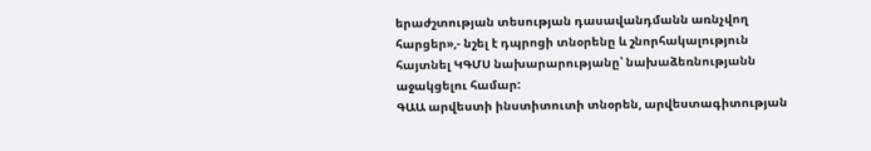երաժշտության տեսության դասավանդմանն առնչվող հարցեր»,- նշել է դպրոցի տնօրենը և շնորհակալություն հայտնել ԿԳՄՍ նախարարությանը՝ նախաձեռնությանն աջակցելու համար:
ԳԱԱ արվեստի ինստիտուտի տնօրեն, արվեստագիտության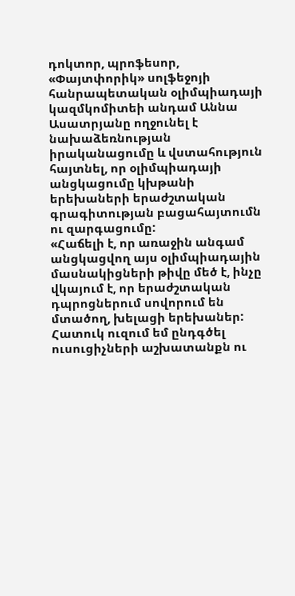դոկտոր, պրոֆեսոր, «Փայտփորիկ» սոլֆեջոյի հանրապետական օլիմպիադայի կազմկոմիտեի անդամ Աննա Ասատրյանը ողջունել է նախաձեռնության իրականացումը և վստահություն հայտնել, որ օլիմպիադայի անցկացումը կխթանի երեխաների երաժշտական գրագիտության բացահայտումն ու զարգացումը:
«Հաճելի է, որ առաջին անգամ անցկացվող այս օլիմպիադային մասնակիցների թիվը մեծ է, ինչը վկայում է, որ երաժշտական դպրոցներում սովորում են մտածող, խելացի երեխաներ: Հատուկ ուզում եմ ընդգծել ուսուցիչների աշխատանքն ու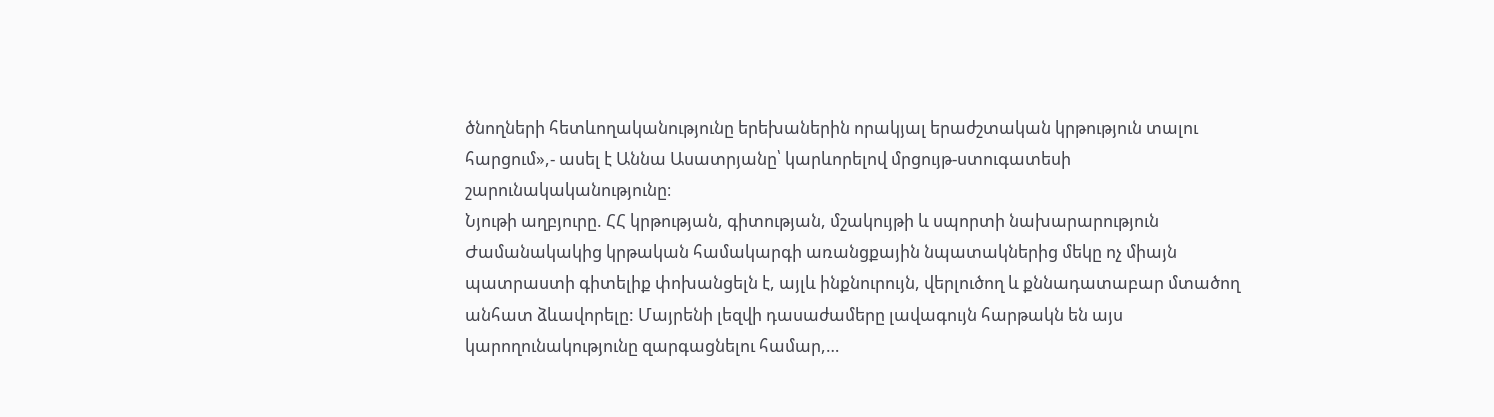ծնողների հետևողականությունը երեխաներին որակյալ երաժշտական կրթություն տալու հարցում»,- ասել է Աննա Ասատրյանը՝ կարևորելով մրցույթ-ստուգատեսի շարունակականությունը։
Նյութի աղբյուրը. ՀՀ կրթության, գիտության, մշակույթի և սպորտի նախարարություն
Ժամանակակից կրթական համակարգի առանցքային նպատակներից մեկը ոչ միայն պատրաստի գիտելիք փոխանցելն է, այլև ինքնուրույն, վերլուծող և քննադատաբար մտածող անհատ ձևավորելը: Մայրենի լեզվի դասաժամերը լավագույն հարթակն են այս կարողունակությունը զարգացնելու համար,…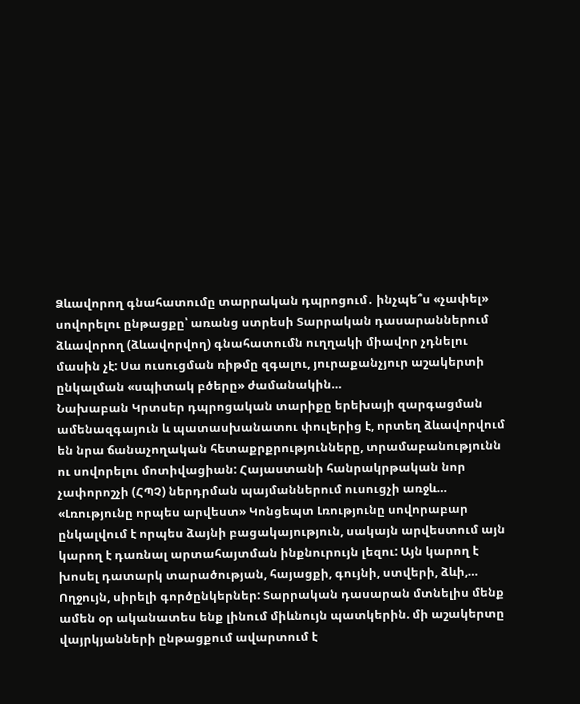Ձևավորող գնահատումը տարրական դպրոցում․ ինչպե՞ս «չափել» սովորելու ընթացքը՝ առանց ստրեսի Տարրական դասարաններում ձևավորող (ձևավորվող) գնահատումն ուղղակի միավոր չդնելու մասին չէ: Սա ուսուցման ռիթմը զգալու, յուրաքանչյուր աշակերտի ընկալման «սպիտակ բծերը» ժամանակին…
Նախաբան Կրտսեր դպրոցական տարիքը երեխայի զարգացման ամենազգայուն և պատասխանատու փուլերից է, որտեղ ձևավորվում են նրա ճանաչողական հետաքրքրությունները, տրամաբանությունն ու սովորելու մոտիվացիան: Հայաստանի հանրակրթական նոր չափորոշչի (ՀՊՉ) ներդրման պայմաններում ուսուցչի առջև…
«Լռությունը որպես արվեստ» Կոնցեպտ Լռությունը սովորաբար ընկալվում է որպես ձայնի բացակայություն, սակայն արվեստում այն կարող է դառնալ արտահայտման ինքնուրույն լեզու: Այն կարող է խոսել դատարկ տարածության, հայացքի, գույնի, ստվերի, ձևի,…
Ողջույն, սիրելի գործընկերներ: Տարրական դասարան մտնելիս մենք ամեն օր ականատես ենք լինում միևնույն պատկերին. մի աշակերտը վայրկյանների ընթացքում ավարտում է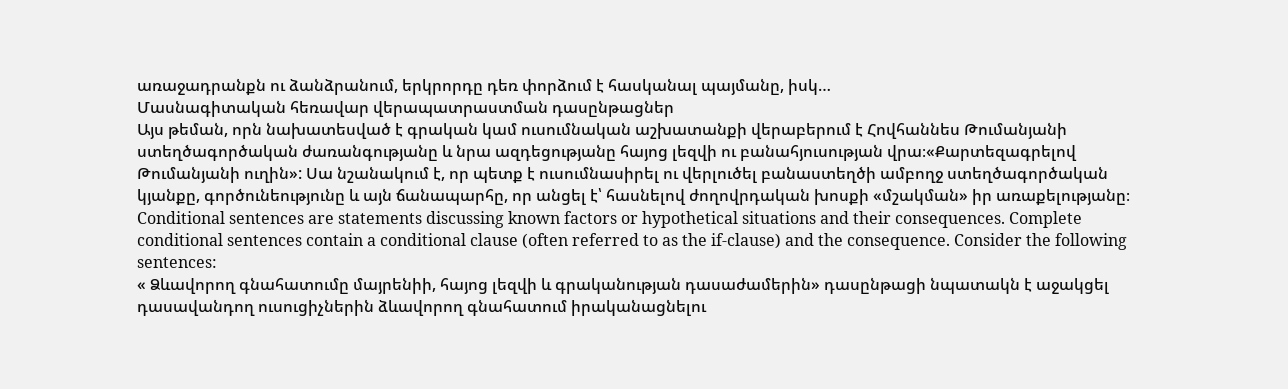առաջադրանքն ու ձանձրանում, երկրորդը դեռ փորձում է հասկանալ պայմանը, իսկ…
Մասնագիտական հեռավար վերապատրաստման դասընթացներ
Այս թեման, որն նախատեսված է գրական կամ ուսումնական աշխատանքի վերաբերում է Հովհաննես Թումանյանի ստեղծագործական ժառանգությանը և նրա ազդեցությանը հայոց լեզվի ու բանահյուսության վրա։«Քարտեզագրելով Թումանյանի ուղին»: Սա նշանակում է, որ պետք է ուսումնասիրել ու վերլուծել բանաստեղծի ամբողջ ստեղծագործական կյանքը, գործունեությունը և այն ճանապարհը, որ անցել է՝ հասնելով ժողովրդական խոսքի «մշակման» իր առաքելությանը։
Conditional sentences are statements discussing known factors or hypothetical situations and their consequences. Complete conditional sentences contain a conditional clause (often referred to as the if-clause) and the consequence. Consider the following sentences:
« Ձևավորող գնահատումը մայրենիի, հայոց լեզվի և գրականության դասաժամերին» դասընթացի նպատակն է աջակցել դասավանդող ուսուցիչներին ձևավորող գնահատում իրականացնելու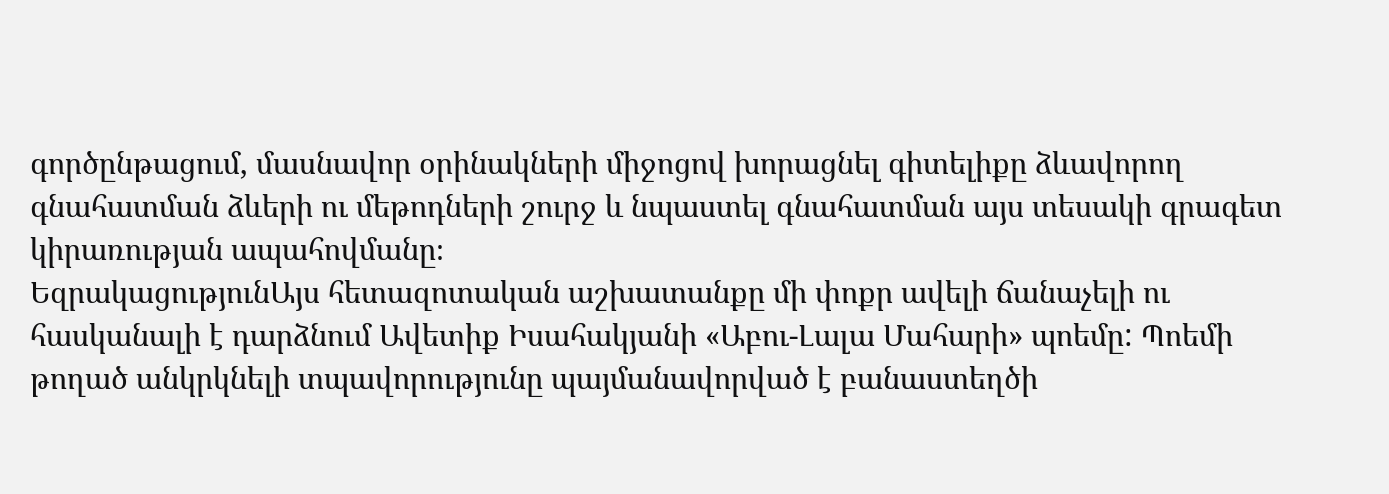գործընթացում, մասնավոր օրինակների միջոցով խորացնել գիտելիքը ձևավորող գնահատման ձևերի ու մեթոդների շուրջ և նպաստել գնահատման այս տեսակի գրագետ կիրառության ապահովմանը։
ԵզրակացությունԱյս հետազոտական աշխատանքը մի փոքր ավելի ճանաչելի ու հասկանալի է դարձնում Ավետիք Իսահակյանի «Աբու-Լալա Մահարի» պոեմը: Պոեմի թողած անկրկնելի տպավորությունը պայմանավորված է բանաստեղծի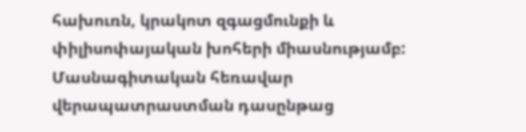հախուռն, կրակոտ զգացմունքի և փիլիսոփայական խոհերի միասնությամբ:
Մասնագիտական հեռավար վերապատրաստման դասընթաց